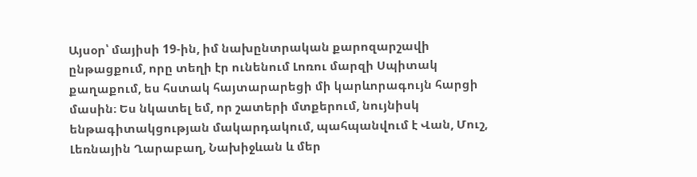Այսօր՝ մայիսի 19-ին, իմ նախընտրական քարոզարշավի ընթացքում, որը տեղի էր ունենում Լոռու մարզի Սպիտակ քաղաքում, ես հստակ հայտարարեցի մի կարևորագույն հարցի մասին։ Ես նկատել եմ, որ շատերի մտքերում, նույնիսկ ենթագիտակցության մակարդակում, պահպանվում է Վան, Մուշ, Լեռնային Ղարաբաղ, Նախիջևան և մեր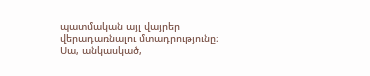պատմական այլ վայրեր վերադառնալու մտադրությունը։
Սա, անկասկած,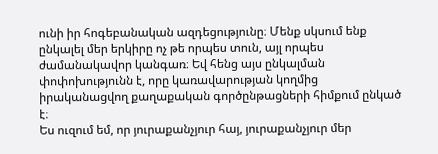ունի իր հոգեբանական ազդեցությունը։ Մենք սկսում ենք ընկալել մեր երկիրը ոչ թե որպես տուն, այլ որպես ժամանակավոր կանգառ։ Եվ հենց այս ընկալման փոփոխությունն է, որը կառավարության կողմից իրականացվող քաղաքական գործընթացների հիմքում ընկած է։
Ես ուզում եմ, որ յուրաքանչյուր հայ, յուրաքանչյուր մեր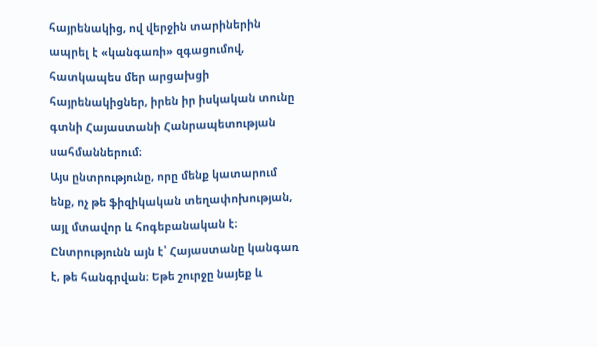հայրենակից, ով վերջին տարիներին ապրել է «կանգառի» զգացումով, հատկապես մեր արցախցի հայրենակիցներ, իրեն իր իսկական տունը գտնի Հայաստանի Հանրապետության սահմաններում։
Այս ընտրությունը, որը մենք կատարում ենք, ոչ թե ֆիզիկական տեղափոխության, այլ մտավոր և հոգեբանական է։ Ընտրությունն այն է՝ Հայաստանը կանգառ է, թե հանգրվան։ Եթե շուրջը նայեք և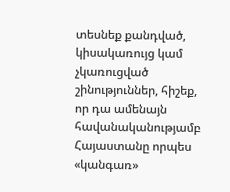տեսնեք քանդված, կիսակառույց կամ չկառուցված շինություններ, հիշեք, որ դա ամենայն հավանականությամբ Հայաստանը որպես «կանգառ»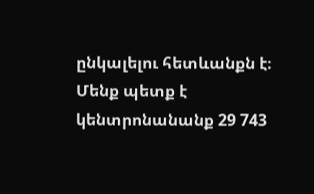ընկալելու հետևանքն է։
Մենք պետք է կենտրոնանանք 29 743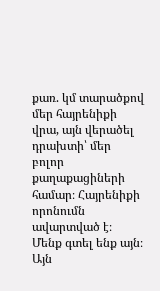քառ. կմ տարածքով մեր հայրենիքի վրա, այն վերածել դրախտի՝ մեր բոլոր քաղաքացիների համար։ Հայրենիքի որոնումն ավարտված է։ Մենք գտել ենք այն։ Այն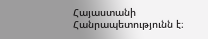Հայաստանի Հանրապետությունն է։